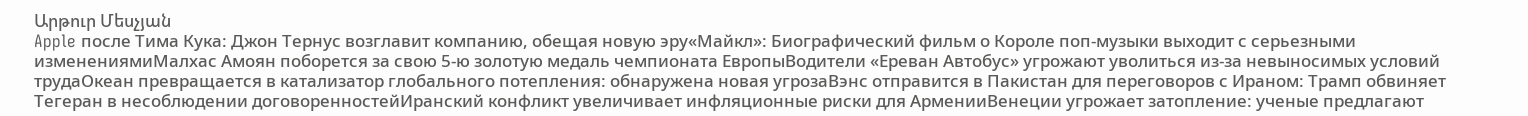Արթուր Մեսչյան
Apple после Тима Кука: Джон Тернус возглавит компанию, обещая новую эру«Майкл»: Биографический фильм о Короле поп-музыки выходит с серьезными изменениямиМалхас Амоян поборется за свою 5-ю золотую медаль чемпионата ЕвропыВодители «Ереван Автобус» угрожают уволиться из-за невыносимых условий трудаОкеан превращается в катализатор глобального потепления: обнаружена новая угрозаВэнс отправится в Пакистан для переговоров с Ираном: Трамп обвиняет Тегеран в несоблюдении договоренностейИранский конфликт увеличивает инфляционные риски для АрменииВенеции угрожает затопление: ученые предлагают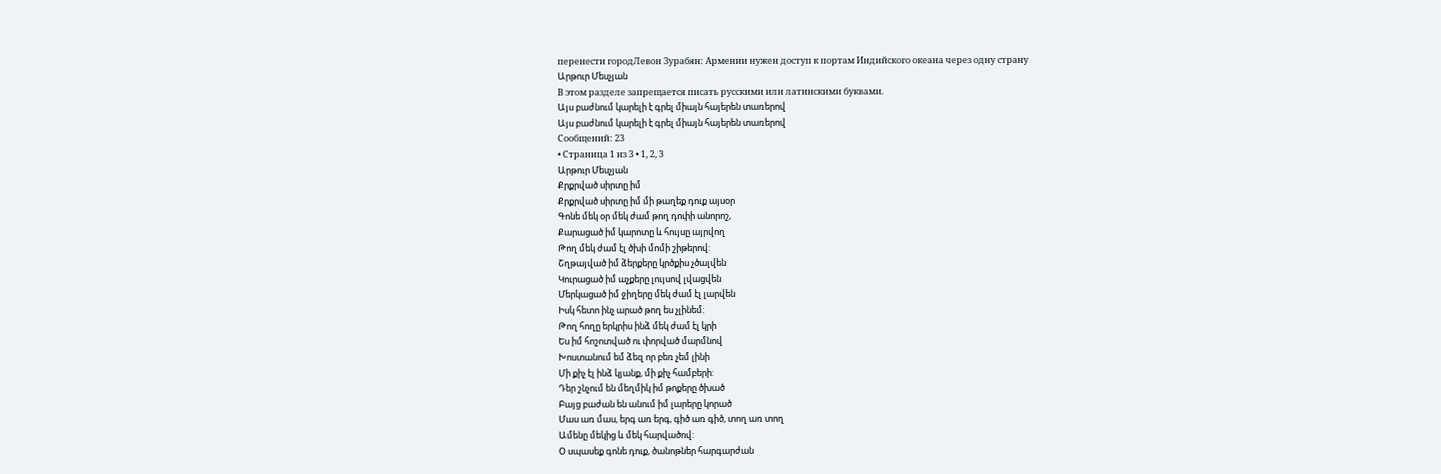перенести городЛевон Зурабян: Армении нужен доступ к портам Индийского океана через одну страну
Արթուր Մեսչյան
В этом разделе запрещается писать русскими или латинскими буквами.
Այս բաժնում կարելի է գրել միայն հայերեն տառերով
Այս բաժնում կարելի է գրել միայն հայերեն տառերով
Сообщений: 23
• Страница 1 из 3 • 1, 2, 3
Արթուր Մեսչյան
Քրքրված սիրտը իմ
Քրքրված սիրտը իմ մի թաղեք դուք այսօր
Գոնե մեկ օր մեկ ժամ թող դոփի անորոշ,
Քարացած իմ կարոտը և հույսը այրվող
Թող մեկ ժամ էլ ծխի մոմի շիթերով:
Շղթայված իմ ձերքերը կրծքիս չծալվեն
Կուրացած իմ աչքերը լույսով լվացվեն
Մերկացած իմ ջիղերը մեկ ժամ էլ լարվեն
Իսկ հետո ինչ արած թող ես չլինեմ:
Թող հողը երկրիս ինձ մեկ ժամ էլ կրի
Ես իմ հոշոտված ու փորված մարմնով
Խոստանում եմ ձեզ որ բեռ չեմ լինի
Մի քիչ էլ ինձ կյանք, մի քիչ համբերի:
Դեր շնչում են մեղմիկ իմ թոքերը ծխած
Բայց բաժան են անում իմ լարերը կորած
Մաս առ մաս, երգ առ երգ, գիծ առ գիծ, տող առ տող
Ամենը մեկից և մեկ հարվածով:
Օ սպասեք գոնե դուք, ծանոթներ հարգարժան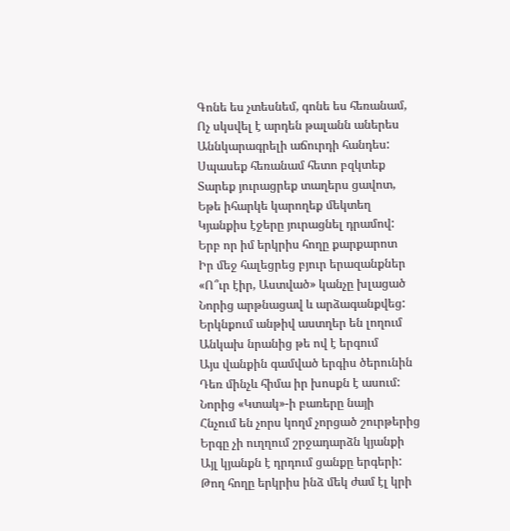Գոնե ես չտեսնեմ, գոնե ես հեռանամ,
Ոչ սկսվել է արդեն թալանն աներես
Աննկարագրելի աճուրդի հանդես:
Սպասեք հեռանամ հետո բզկտեք
Տարեք յուրացրեք տաղերս ցավոտ,
Եթե իհարկե կարողեք մեկտեղ
Կյանքիս էջերը յուրացնել դրամով:
Երբ որ իմ երկրիս հողը քարքարոտ
Իր մեջ հալեցրեց բյուր երազանքներ
«Ո՞ւր էիր, Աստված» կանչը խլացած
Նորից արթնացավ և արձագանքվեց:
Երկնքում անթիվ աստղեր են լողում
Անկախ նրանից թե ով է երգում
Այս վանքին գամված երգիս ծերունին
Դեռ մինչև հիմա իր խոսքն է ասում:
Նորից «Կտակ»-ի բառերը նայի
Հնչում են չորս կողմ չորցած շուրթերից
Երգը չի ուղղում շրջադարձն կյանքի
Այլ կյանքն է դրդում ցանքը երգերի:
Թող հողը երկրիս ինձ մեկ ժամ էլ կրի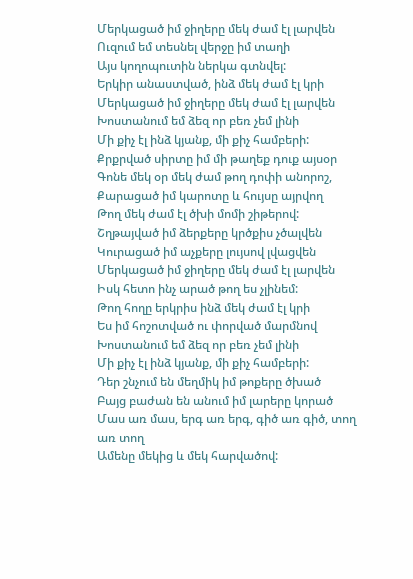Մերկացած իմ ջիղերը մեկ ժամ էլ լարվեն
Ուզում եմ տեսնել վերջը իմ տաղի
Այս կողոպուտին ներկա գտնվել:
Երկիր անաստված, ինձ մեկ ժամ էլ կրի
Մերկացած իմ ջիղերը մեկ ժամ էլ լարվեն
Խոստանում եմ ձեզ որ բեռ չեմ լինի
Մի քիչ էլ ինձ կյանք, մի քիչ համբերի:
Քրքրված սիրտը իմ մի թաղեք դուք այսօր
Գոնե մեկ օր մեկ ժամ թող դոփի անորոշ,
Քարացած իմ կարոտը և հույսը այրվող
Թող մեկ ժամ էլ ծխի մոմի շիթերով:
Շղթայված իմ ձերքերը կրծքիս չծալվեն
Կուրացած իմ աչքերը լույսով լվացվեն
Մերկացած իմ ջիղերը մեկ ժամ էլ լարվեն
Իսկ հետո ինչ արած թող ես չլինեմ:
Թող հողը երկրիս ինձ մեկ ժամ էլ կրի
Ես իմ հոշոտված ու փորված մարմնով
Խոստանում եմ ձեզ որ բեռ չեմ լինի
Մի քիչ էլ ինձ կյանք, մի քիչ համբերի:
Դեր շնչում են մեղմիկ իմ թոքերը ծխած
Բայց բաժան են անում իմ լարերը կորած
Մաս առ մաս, երգ առ երգ, գիծ առ գիծ, տող առ տող
Ամենը մեկից և մեկ հարվածով: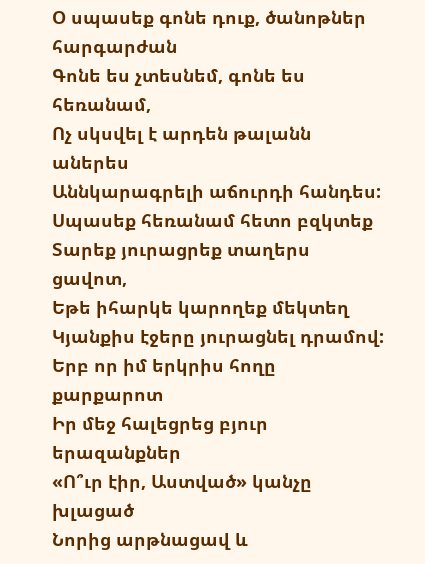Օ սպասեք գոնե դուք, ծանոթներ հարգարժան
Գոնե ես չտեսնեմ, գոնե ես հեռանամ,
Ոչ սկսվել է արդեն թալանն աներես
Աննկարագրելի աճուրդի հանդես:
Սպասեք հեռանամ հետո բզկտեք
Տարեք յուրացրեք տաղերս ցավոտ,
Եթե իհարկե կարողեք մեկտեղ
Կյանքիս էջերը յուրացնել դրամով:
Երբ որ իմ երկրիս հողը քարքարոտ
Իր մեջ հալեցրեց բյուր երազանքներ
«Ո՞ւր էիր, Աստված» կանչը խլացած
Նորից արթնացավ և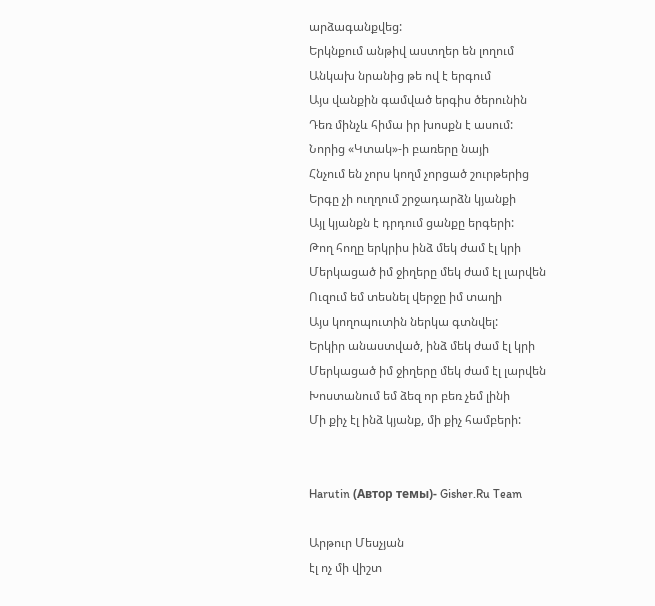արձագանքվեց:
Երկնքում անթիվ աստղեր են լողում
Անկախ նրանից թե ով է երգում
Այս վանքին գամված երգիս ծերունին
Դեռ մինչև հիմա իր խոսքն է ասում:
Նորից «Կտակ»-ի բառերը նայի
Հնչում են չորս կողմ չորցած շուրթերից
Երգը չի ուղղում շրջադարձն կյանքի
Այլ կյանքն է դրդում ցանքը երգերի:
Թող հողը երկրիս ինձ մեկ ժամ էլ կրի
Մերկացած իմ ջիղերը մեկ ժամ էլ լարվեն
Ուզում եմ տեսնել վերջը իմ տաղի
Այս կողոպուտին ներկա գտնվել:
Երկիր անաստված, ինձ մեկ ժամ էլ կրի
Մերկացած իմ ջիղերը մեկ ժամ էլ լարվեն
Խոստանում եմ ձեզ որ բեռ չեմ լինի
Մի քիչ էլ ինձ կյանք, մի քիչ համբերի:


Harutin (Автор темы)- Gisher.Ru Team

Արթուր Մեսչյան
էլ ոչ մի վիշտ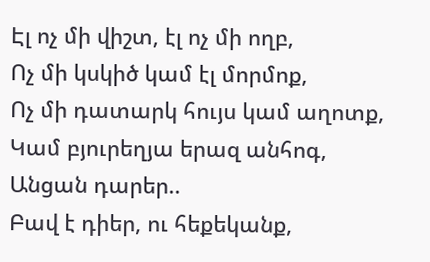Էլ ոչ մի վիշտ, էլ ոչ մի ողբ,
Ոչ մի կսկիծ կամ էլ մորմոք,
Ոչ մի դատարկ հույս կամ աղոտք,
Կամ բյուրեղյա երազ անհոգ,
Անցան դարեր..
Բավ է դիեր, ու հեքեկանք,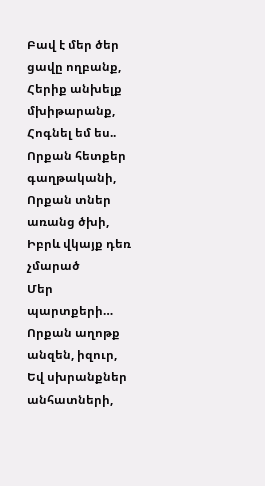Բավ է մեր ծեր ցավը ողբանք,
Հերիք անխելք մխիթարանք,
Հոգնել եմ ես..
Որքան հետքեր գաղթականի,
Որքան տներ առանց ծխի,
Իբրև վկայք դեռ չմարած
Մեր պարտքերի…
Որքան աղոթք անզեն, իզուր,
Եվ սխրանքներ անհատների,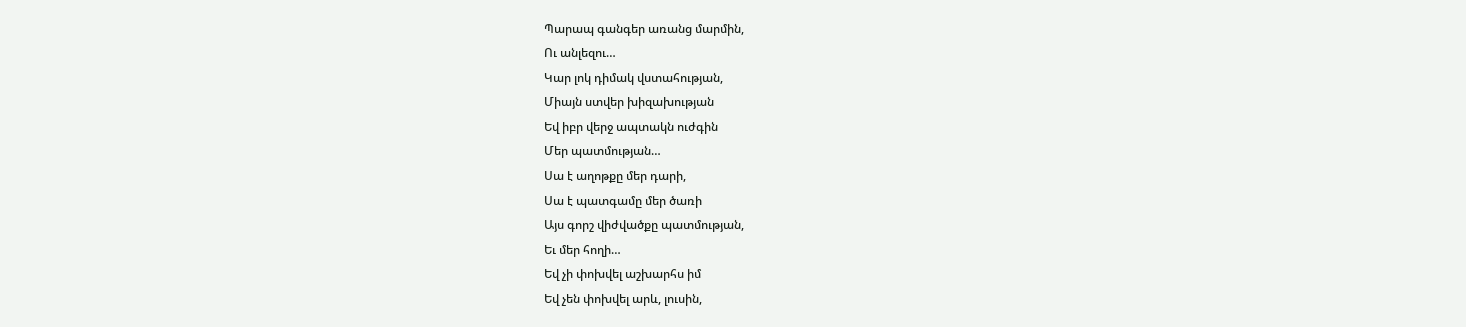Պարապ գանգեր առանց մարմին,
Ու անլեզու…
Կար լոկ դիմակ վստահության,
Միայն ստվեր խիզախության
Եվ իբր վերջ ապտակն ուժգին
Մեր պատմության…
Սա է աղոթքը մեր դարի,
Սա է պատգամը մեր ծառի
Այս գորշ վիժվածքը պատմության,
Եւ մեր հողի…
Եվ չի փոխվել աշխարհս իմ
Եվ չեն փոխվել արև, լուսին,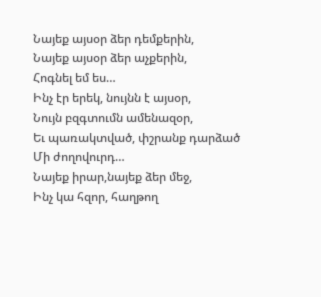Նայեք այսօր ձեր դեմքերին,
Նայեք այսօր ձեր աչքերին,
Հոգնել եմ ես…
Ինչ էր երեկ, նույնն է այսօր,
Նույն բզգտումն ամենազօր,
Եւ պառակտված, փշրանք դարձած
Մի ժողովուրդ…
Նայեք իրար,նայեք ձեր մեջ,
Ինչ կա հզոր, հաղթող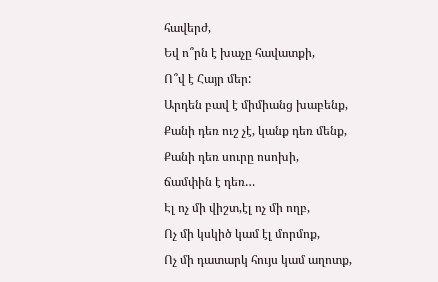հավերժ,
Եվ ո՞րն է խաչը հավատքի,
Ո՞վ է Հայր մեր:
Արդեն բավ է միմիանց խաբենք,
Քանի դեռ ուշ չէ, կանք դեռ մենք,
Քանի դեռ սուրը ոսոխի,
ճամփին է դեռ…
Էլ ոչ մի վիշտ,էլ ոչ մի ողբ,
Ոչ մի կսկիծ կամ էլ մորմոք,
Ոչ մի դատարկ հույս կամ աղոտք,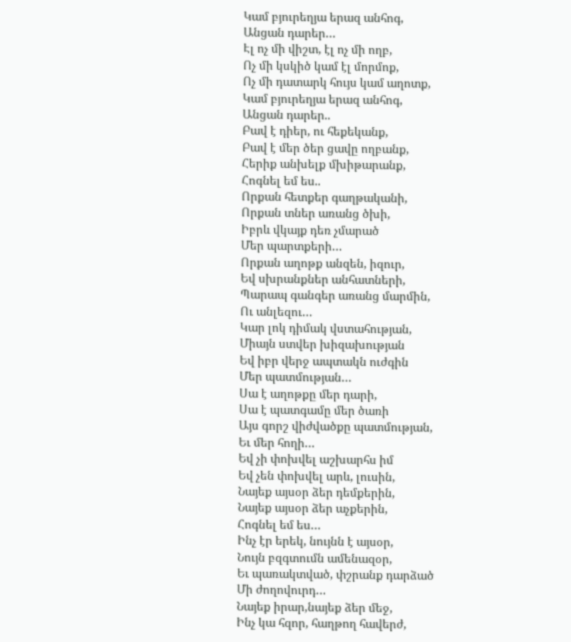Կամ բյուրեղյա երազ անհոգ,
Անցան դարեր…
Էլ ոչ մի վիշտ, էլ ոչ մի ողբ,
Ոչ մի կսկիծ կամ էլ մորմոք,
Ոչ մի դատարկ հույս կամ աղոտք,
Կամ բյուրեղյա երազ անհոգ,
Անցան դարեր..
Բավ է դիեր, ու հեքեկանք,
Բավ է մեր ծեր ցավը ողբանք,
Հերիք անխելք մխիթարանք,
Հոգնել եմ ես..
Որքան հետքեր գաղթականի,
Որքան տներ առանց ծխի,
Իբրև վկայք դեռ չմարած
Մեր պարտքերի…
Որքան աղոթք անզեն, իզուր,
Եվ սխրանքներ անհատների,
Պարապ գանգեր առանց մարմին,
Ու անլեզու…
Կար լոկ դիմակ վստահության,
Միայն ստվեր խիզախության
Եվ իբր վերջ ապտակն ուժգին
Մեր պատմության…
Սա է աղոթքը մեր դարի,
Սա է պատգամը մեր ծառի
Այս գորշ վիժվածքը պատմության,
Եւ մեր հողի…
Եվ չի փոխվել աշխարհս իմ
Եվ չեն փոխվել արև, լուսին,
Նայեք այսօր ձեր դեմքերին,
Նայեք այսօր ձեր աչքերին,
Հոգնել եմ ես…
Ինչ էր երեկ, նույնն է այսօր,
Նույն բզգտումն ամենազօր,
Եւ պառակտված, փշրանք դարձած
Մի ժողովուրդ…
Նայեք իրար,նայեք ձեր մեջ,
Ինչ կա հզոր, հաղթող հավերժ,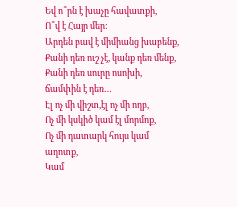Եվ ո՞րն է խաչը հավատքի,
Ո՞վ է Հայր մեր:
Արդեն բավ է միմիանց խաբենք,
Քանի դեռ ուշ չէ, կանք դեռ մենք,
Քանի դեռ սուրը ոսոխի,
ճամփին է դեռ…
Էլ ոչ մի վիշտ,էլ ոչ մի ողբ,
Ոչ մի կսկիծ կամ էլ մորմոք,
Ոչ մի դատարկ հույս կամ աղոտք,
Կամ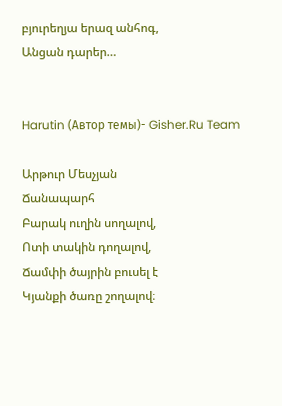բյուրեղյա երազ անհոգ,
Անցան դարեր…


Harutin (Автор темы)- Gisher.Ru Team

Արթուր Մեսչյան
Ճանապարհ
Բարակ ուղին սողալով,
Ոտի տակին դողալով,
Ճամփի ծայրին բուսել է
Կյանքի ծառը շողալով։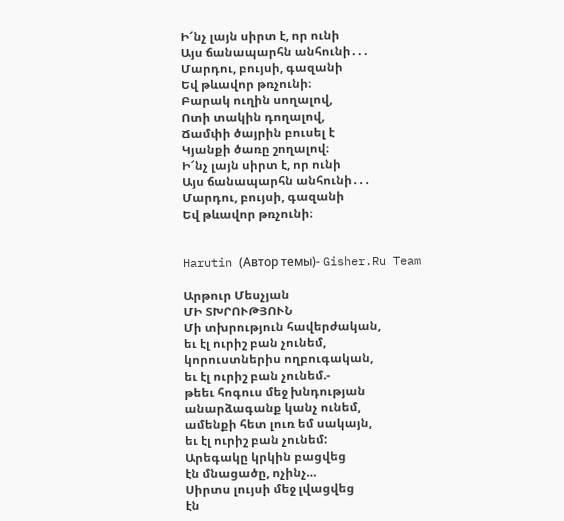Ի՜նչ լայն սիրտ է, որ ունի
Այս ճանապարհն անհունի․․․
Մարդու, բույսի, գազանի
Եվ թևավոր թռչունի։
Բարակ ուղին սողալով,
Ոտի տակին դողալով,
Ճամփի ծայրին բուսել է
Կյանքի ծառը շողալով։
Ի՜նչ լայն սիրտ է, որ ունի
Այս ճանապարհն անհունի․․․
Մարդու, բույսի, գազանի
Եվ թևավոր թռչունի։


Harutin (Автор темы)- Gisher.Ru Team

Արթուր Մեսչյան
ՄԻ ՏԽՐՈՒԹՅՈՒՆ
Մի տխրություն հավերժական,
եւ էլ ուրիշ բան չունեմ,
կորուստներիս ողբուգական,
եւ էլ ուրիշ բան չունեմ.-
թեեւ հոգուս մեջ խնդության
անարձագանք կանչ ունեմ,
ամենքի հետ լուռ եմ սակայն,
եւ էլ ուրիշ բան չունեմ:
Արեգակը կրկին բացվեց
էն մնացածը, ոչինչ…
Սիրտս լույսի մեջ լվացվեց
էն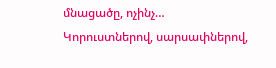մնացածը, ոչինչ…
Կորուստներով, սարսափներով,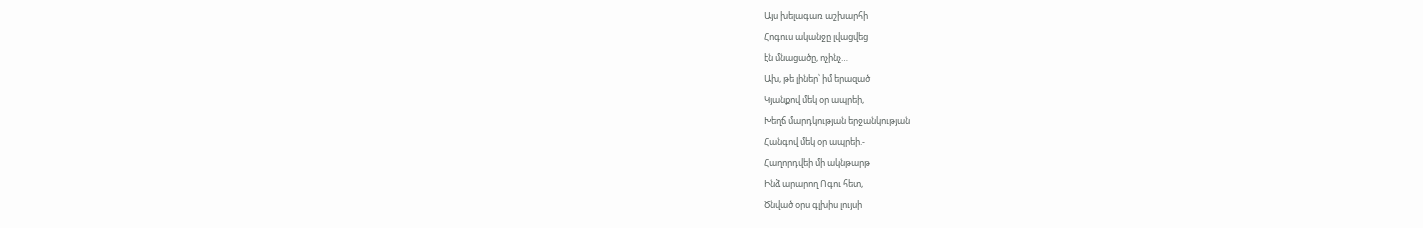Այս խելագառ աշխարհի
Հոգուս ականջը լվացվեց
էն մնացածը, ոչինչ…
Ախ, թե լիներ՝ իմ երազած
Կյանքով մեկ օր ապրեի,
Խեղճ մարդկության երջանկության
Հանգով մեկ օր ապրեի.-
Հաղորդվեի մի ակնթարթ
Ինձ արարող Ոգու հետ,
Ծնված օրս գլխիս լույսի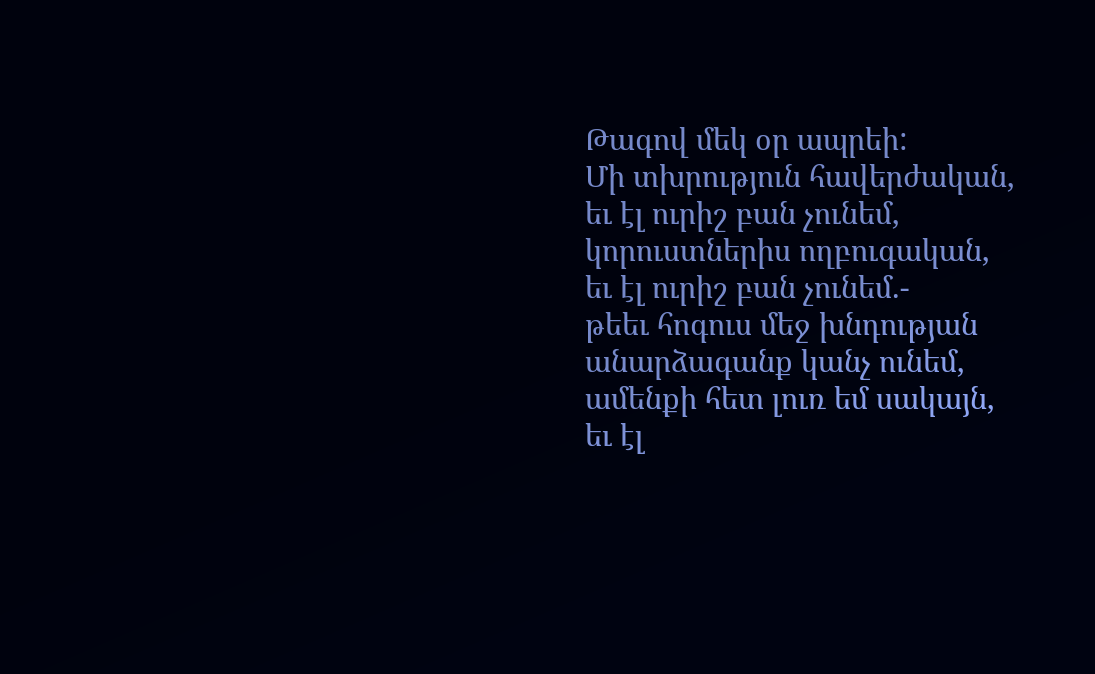Թագով մեկ օր ապրեի:
Մի տխրություն հավերժական,
եւ էլ ուրիշ բան չունեմ,
կորուստներիս ողբուգական,
եւ էլ ուրիշ բան չունեմ.-
թեեւ հոգուս մեջ խնդության
անարձագանք կանչ ունեմ,
ամենքի հետ լուռ եմ սակայն,
եւ էլ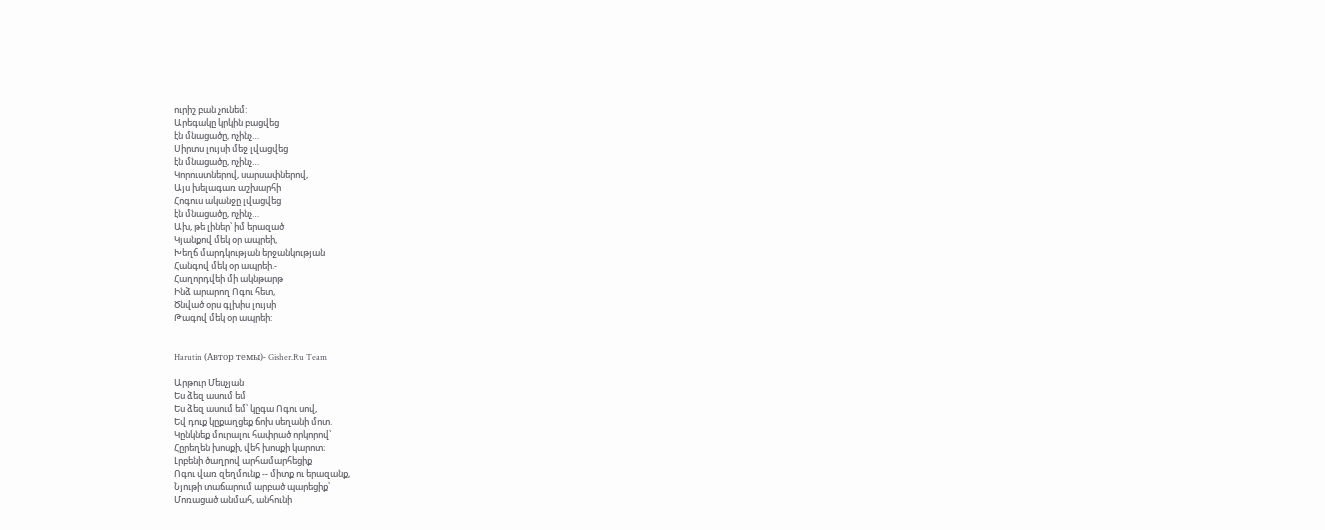ուրիշ բան չունեմ:
Արեգակը կրկին բացվեց
էն մնացածը, ոչինչ…
Սիրտս լույսի մեջ լվացվեց
էն մնացածը, ոչինչ…
Կորուստներով, սարսափներով,
Այս խելագառ աշխարհի
Հոգուս ականջը լվացվեց
էն մնացածը, ոչինչ…
Ախ, թե լիներ՝ իմ երազած
Կյանքով մեկ օր ապրեի,
Խեղճ մարդկության երջանկության
Հանգով մեկ օր ապրեի.-
Հաղորդվեի մի ակնթարթ
Ինձ արարող Ոգու հետ,
Ծնված օրս գլխիս լույսի
Թագով մեկ օր ապրեի:


Harutin (Автор темы)- Gisher.Ru Team

Արթուր Մեսչյան
Ես ձեզ ասում եմ
Ես ձեզ ասում եմ՝ կըգա Ոգու սով,
Եվ դուք կըքաղցեք ճոխ սեղանի մոտ.
Կընկնեք մուրալու հափրած որկորով՝
Հըրեղեն խոսքի, վեհ խոսքի կարոտ։
Լրբենի ծաղրով արհամարհեցիք
Ոգու վառ զեղմունք -- միտք ու երազանք,
Նյութի տաճարում արբած պարեցիք՝
Մոռացած անմահ, անհունի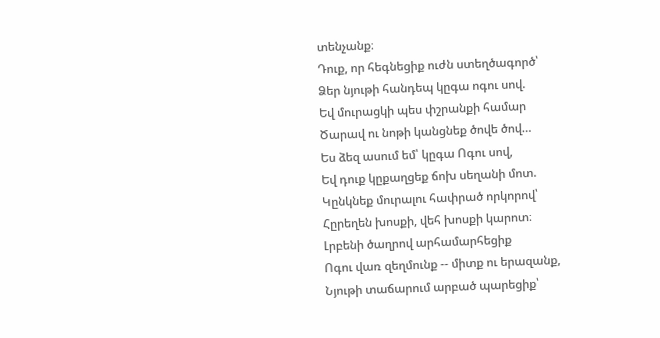տենչանք։
Դուք, որ հեգնեցիք ուժն ստեղծագործ՝
Ձեր նյութի հանդեպ կըգա ոգու սով.
Եվ մուրացկի պես փշրանքի համար
Ծարավ ու նոթի կանցնեք ծովե ծով…
Ես ձեզ ասում եմ՝ կըգա Ոգու սով,
Եվ դուք կըքաղցեք ճոխ սեղանի մոտ.
Կընկնեք մուրալու հափրած որկորով՝
Հըրեղեն խոսքի, վեհ խոսքի կարոտ։
Լրբենի ծաղրով արհամարհեցիք
Ոգու վառ զեղմունք -- միտք ու երազանք,
Նյութի տաճարում արբած պարեցիք՝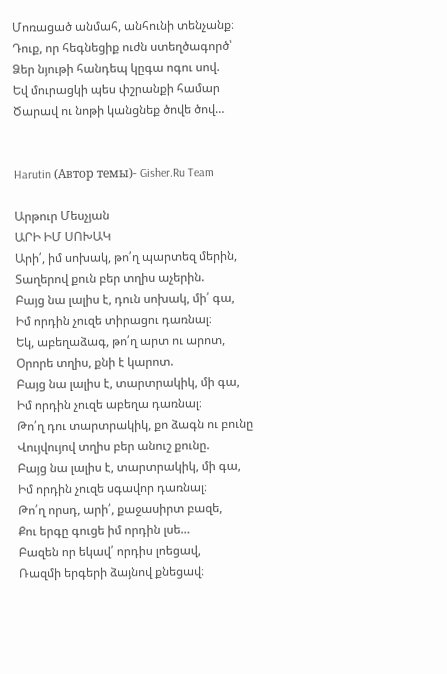Մոռացած անմահ, անհունի տենչանք։
Դուք, որ հեգնեցիք ուժն ստեղծագործ՝
Ձեր նյութի հանդեպ կըգա ոգու սով.
Եվ մուրացկի պես փշրանքի համար
Ծարավ ու նոթի կանցնեք ծովե ծով…


Harutin (Автор темы)- Gisher.Ru Team

Արթուր Մեսչյան
ԱՐԻ ԻՄ ՍՈԽԱԿ
Արի՛, իմ սոխակ, թո՛ղ պարտեզ մերին,
Տաղերով քուն բեր տղիս աչերին.
Բայց նա լալիս է, դուն սոխակ, մի՛ գա,
Իմ որդին չուզե տիրացու դառնալ։
Եկ, աբեղաձագ, թո՛ղ արտ ու արոտ,
Օրորե տղիս, քնի է կարոտ.
Բայց նա լալիս է, տարտրակիկ, մի գա,
Իմ որդին չուզե աբեղա դառնալ։
Թո՛ղ դու տարտրակիկ, քո ձագն ու բունը
Վույվույով տղիս բեր անուշ քունը.
Բայց նա լալիս է, տարտրակիկ, մի գա,
Իմ որդին չուզե սգավոր դառնալ։
Թո՛ղ որսդ, արի՛, քաջասիրտ բազե,
Քու երգը գուցե իմ որդին լսե…
Բազեն որ եկավ՛ որդիս լոեցավ,
Ռազմի երգերի ձայնով քնեցավ։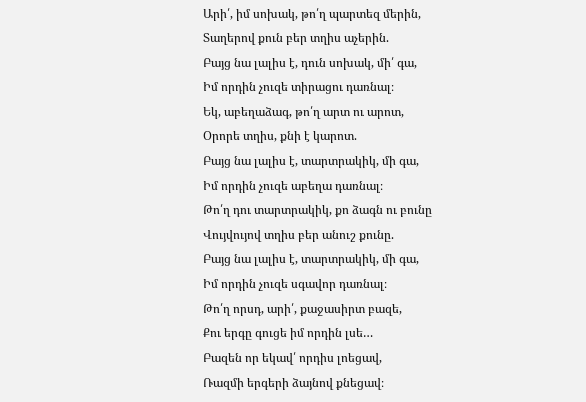Արի՛, իմ սոխակ, թո՛ղ պարտեզ մերին,
Տաղերով քուն բեր տղիս աչերին.
Բայց նա լալիս է, դուն սոխակ, մի՛ գա,
Իմ որդին չուզե տիրացու դառնալ։
Եկ, աբեղաձագ, թո՛ղ արտ ու արոտ,
Օրորե տղիս, քնի է կարոտ.
Բայց նա լալիս է, տարտրակիկ, մի գա,
Իմ որդին չուզե աբեղա դառնալ։
Թո՛ղ դու տարտրակիկ, քո ձագն ու բունը
Վույվույով տղիս բեր անուշ քունը.
Բայց նա լալիս է, տարտրակիկ, մի գա,
Իմ որդին չուզե սգավոր դառնալ։
Թո՛ղ որսդ, արի՛, քաջասիրտ բազե,
Քու երգը գուցե իմ որդին լսե…
Բազեն որ եկավ՛ որդիս լոեցավ,
Ռազմի երգերի ձայնով քնեցավ։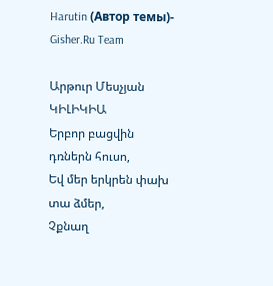Harutin (Автор темы)- Gisher.Ru Team

Արթուր Մեսչյան
ԿԻԼԻԿԻԱ
Երբոր բացվին դռներն հուսո,
Եվ մեր երկրեն փախ տա ձմեր,
Չքնաղ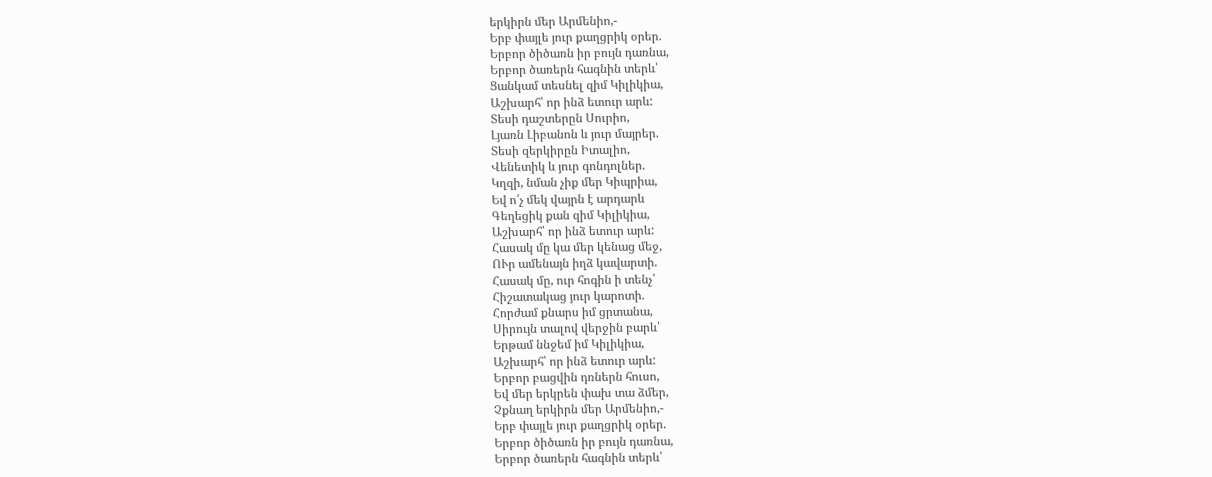երկիրն մեր Արմենիո,-
Երբ փայլե յուր քաղցրիկ օրեր.
Երբոր ծիծառն իր բույն դառնա,
Երբոր ծառերն հագնին տերև՝
Ցանկամ տեսնել զիմ Կիլիկիա,
Աշխարհ՝ որ ինձ ետուր արև:
Տեսի դաշտերըն Սուրիո,
Լյառն Լիբանոն և յուր մայրեր.
Տեսի զերկիրըն Իտալիո,
Վենետիկ և յուր գոնդոլներ.
Կղզի, նման չիք մեր Կիպրիա,
Եվ ո՛չ մեկ վայրն է արդարև
Գեղեցիկ քան զիմ Կիլիկիա,
Աշխարհ՝ որ ինձ ետուր արև:
Հասակ մը կա մեր կենաց մեջ,
ՈՒր ամենայն իղձ կավարտի.
Հասակ մը, ուր հոգին ի տենչ՝
Հիշատակաց յուր կարոտի.
Հորժամ քնարս իմ ցրտանա,
Սիրույն տալով վերջին բարև՝
Երթամ ննջեմ իմ Կիլիկիա,
Աշխարհ՝ որ ինձ ետուր արև:
Երբոր բացվին դռներն հուսո,
Եվ մեր երկրեն փախ տա ձմեր,
Չքնաղ երկիրն մեր Արմենիո,-
Երբ փայլե յուր քաղցրիկ օրեր.
Երբոր ծիծառն իր բույն դառնա,
Երբոր ծառերն հագնին տերև՝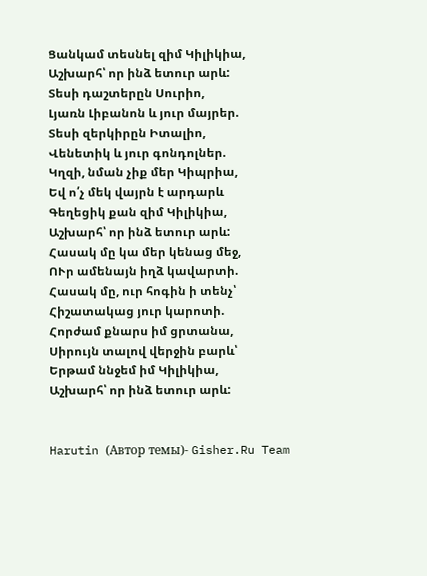Ցանկամ տեսնել զիմ Կիլիկիա,
Աշխարհ՝ որ ինձ ետուր արև:
Տեսի դաշտերըն Սուրիո,
Լյառն Լիբանոն և յուր մայրեր.
Տեսի զերկիրըն Իտալիո,
Վենետիկ և յուր գոնդոլներ.
Կղզի, նման չիք մեր Կիպրիա,
Եվ ո՛չ մեկ վայրն է արդարև
Գեղեցիկ քան զիմ Կիլիկիա,
Աշխարհ՝ որ ինձ ետուր արև:
Հասակ մը կա մեր կենաց մեջ,
ՈՒր ամենայն իղձ կավարտի.
Հասակ մը, ուր հոգին ի տենչ՝
Հիշատակաց յուր կարոտի.
Հորժամ քնարս իմ ցրտանա,
Սիրույն տալով վերջին բարև՝
Երթամ ննջեմ իմ Կիլիկիա,
Աշխարհ՝ որ ինձ ետուր արև:


Harutin (Автор темы)- Gisher.Ru Team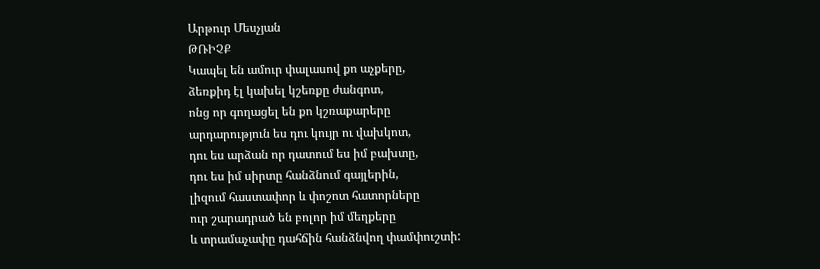Արթուր Մեսչյան
ԹՌԻՉՔ
Կապել են ամուր փալասով քո աչքերը,
ձեռքիդ էլ կախել կշեռքը ժանգոտ,
ոնց որ գողացել են քո կշռաքարերը
արդարություն ես դու կույր ու վախկոտ,
դու ես արձան որ դատում ես իմ բախտը,
դու ես իմ սիրտը հանձնում գայլերին,
լիզում հաստափոր և փոշոտ հատորները
ուր շարադրած են բոլոր իմ մեղքերը
և տրամաչափը դահճին հանձնվող փամփուշտի: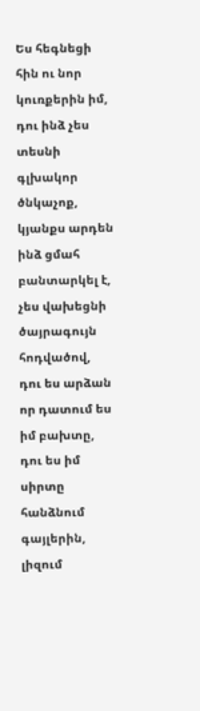Ես հեգնեցի հին ու նոր կուռքերին իմ,
դու ինձ չես տեսնի գլխակոր ծնկաչոք,
կյանքս արդեն ինձ ցմահ բանտարկել է,
չես վախեցնի ծայրագույն հոդվածով,
դու ես արձան որ դատում ես իմ բախտը,
դու ես իմ սիրտը հանձնում գայլերին,
լիզում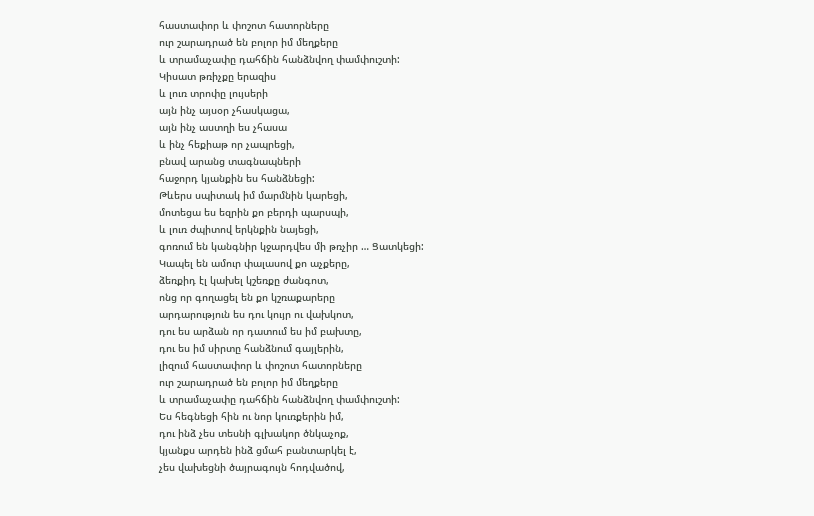հաստափոր և փոշոտ հատորները
ուր շարադրած են բոլոր իմ մեղքերը
և տրամաչափը դահճին հանձնվող փամփուշտի:
Կիսատ թռիչքը երազիս
և լուռ տրոփը լույսերի
այն ինչ այսօր չհասկացա,
այն ինչ աստղի ես չհասա
և ինչ հեքիաթ որ չապրեցի,
բնավ արանց տագնապների
հաջորդ կյանքին ես հանձնեցի:
Թևերս սպիտակ իմ մարմնին կարեցի,
մոտեցա ես եզրին քո բերդի պարսպի,
և լուռ ժպիտով երկնքին նայեցի,
գոռում են կանգնիր կջարդվես մի թռչիր … Ցատկեցի:
Կապել են ամուր փալասով քո աչքերը,
ձեռքիդ էլ կախել կշեռքը ժանգոտ,
ոնց որ գողացել են քո կշռաքարերը
արդարություն ես դու կույր ու վախկոտ,
դու ես արձան որ դատում ես իմ բախտը,
դու ես իմ սիրտը հանձնում գայլերին,
լիզում հաստափոր և փոշոտ հատորները
ուր շարադրած են բոլոր իմ մեղքերը
և տրամաչափը դահճին հանձնվող փամփուշտի:
Ես հեգնեցի հին ու նոր կուռքերին իմ,
դու ինձ չես տեսնի գլխակոր ծնկաչոք,
կյանքս արդեն ինձ ցմահ բանտարկել է,
չես վախեցնի ծայրագույն հոդվածով,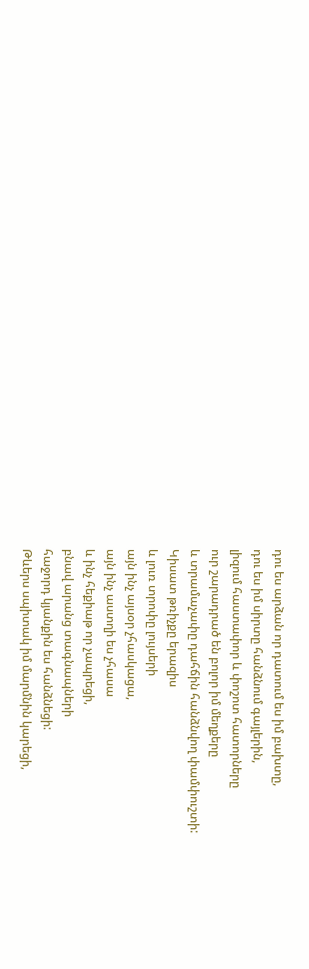դու ես արձան որ դատում ես իմ բախտը,
դու ես իմ սիրտը հանձնում գայլերին,
լիզում հաստափոր և փոշոտ հատորները
ուր շարադրած են բոլոր իմ մեղքերը
և տրամաչափը դահճին հանձնվող փամփուշտի:
Կիսատ թռիչքը երազիս
և լուռ տրոփը լույսերի
այն ինչ այսօր չհասկացա,
այն ինչ աստղի ես չհասա
և ինչ հեքիաթ որ չապրեցի,
բնավ արանց տագնապների
հաջորդ կյանքին ես հանձնեցի:
Թևերս սպիտակ իմ մարմնին կարեցի,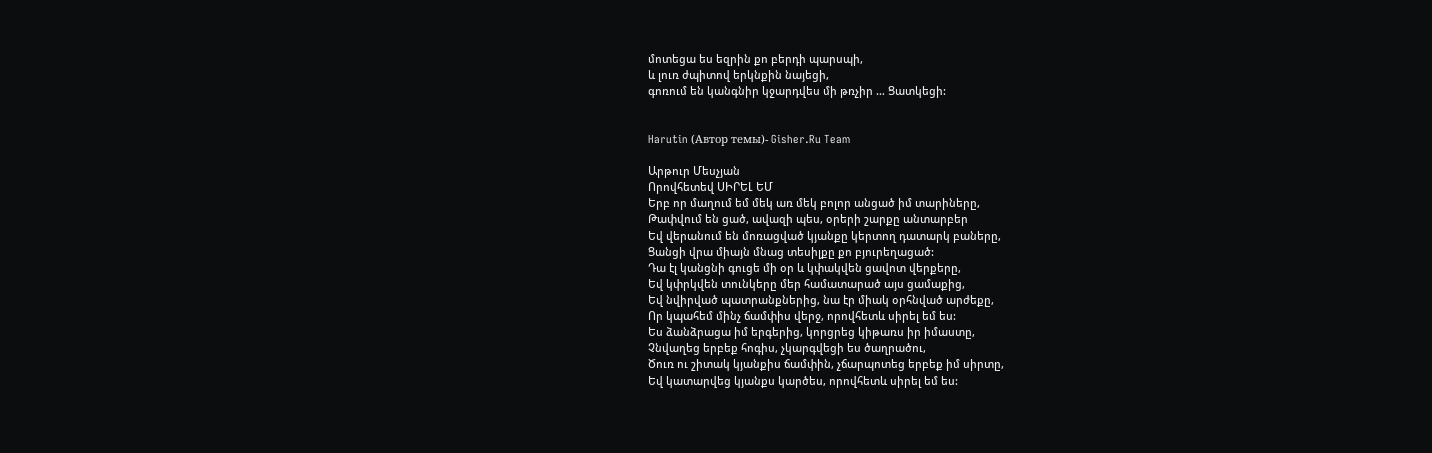մոտեցա ես եզրին քո բերդի պարսպի,
և լուռ ժպիտով երկնքին նայեցի,
գոռում են կանգնիր կջարդվես մի թռչիր … Ցատկեցի:


Harutin (Автор темы)- Gisher.Ru Team

Արթուր Մեսչյան
Որովհետեվ ՍԻՐԵԼ ԵՄ
Երբ որ մաղում եմ մեկ առ մեկ բոլոր անցած իմ տարիները,
Թափվում են ցած, ավազի պես, օրերի շարքը անտարբեր
Եվ վերանում են մոռացված կյանքը կերտող դատարկ բաները,
Ցանցի վրա միայն մնաց տեսիլքը քո բյուրեղացած:
Դա էլ կանցնի գուցե մի օր և կփակվեն ցավոտ վերքերը,
Եվ կփրկվեն տունկերը մեր համատարած այս ցամաքից,
Եվ նվիրված պատրանքներից, նա էր միակ օրհնված արժեքը,
Որ կպահեմ մինչ ճամփիս վերջ, որովհետև սիրել եմ ես:
Ես ձանձրացա իմ երգերից, կորցրեց կիթառս իր իմաստը,
Չնվաղեց երբեք հոգիս, չկարգվեցի ես ծաղրածու,
Ծուռ ու շիտակ կյանքիս ճամփին, չճարպոտեց երբեք իմ սիրտը,
Եվ կատարվեց կյանքս կարծես, որովհետև սիրել եմ ես: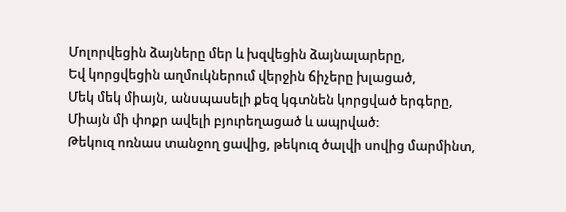Մոլորվեցին ձայները մեր և խզվեցին ձայնալարերը,
Եվ կորցվեցին աղմուկներում վերջին ճիչերը խլացած,
Մեկ մեկ միայն, անսպասելի քեզ կգտնեն կորցված երգերը,
Միայն մի փոքր ավելի բյուրեղացած և ապրված:
Թեկուզ ոռնաս տանջող ցավից, թեկուզ ծալվի սովից մարմինտ,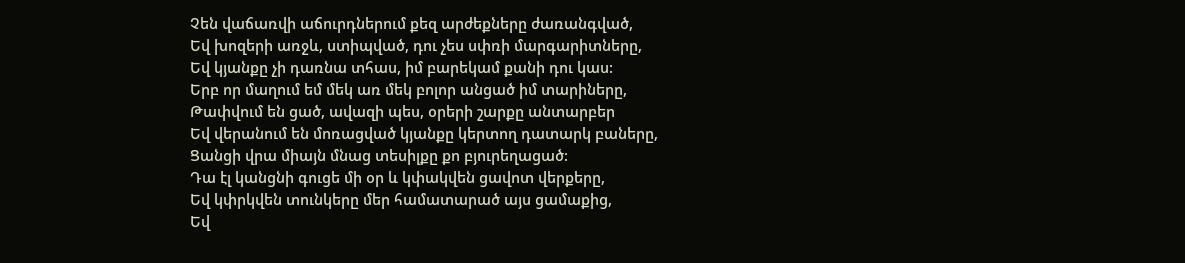Չեն վաճառվի աճուրդներում քեզ արժեքները ժառանգված,
Եվ խոզերի առջև, ստիպված, դու չես սփռի մարգարիտները,
Եվ կյանքը չի դառնա տհաս, իմ բարեկամ քանի դու կաս:
Երբ որ մաղում եմ մեկ առ մեկ բոլոր անցած իմ տարիները,
Թափվում են ցած, ավազի պես, օրերի շարքը անտարբեր
Եվ վերանում են մոռացված կյանքը կերտող դատարկ բաները,
Ցանցի վրա միայն մնաց տեսիլքը քո բյուրեղացած:
Դա էլ կանցնի գուցե մի օր և կփակվեն ցավոտ վերքերը,
Եվ կփրկվեն տունկերը մեր համատարած այս ցամաքից,
Եվ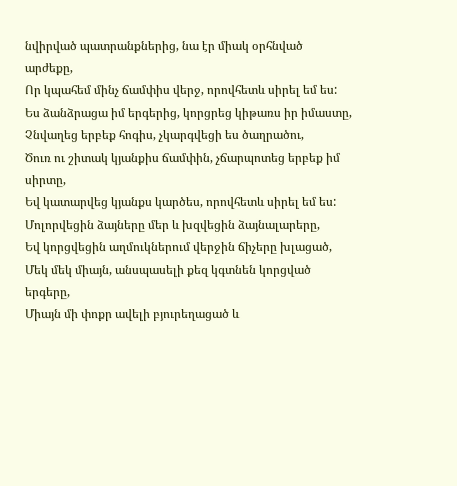նվիրված պատրանքներից, նա էր միակ օրհնված արժեքը,
Որ կպահեմ մինչ ճամփիս վերջ, որովհետև սիրել եմ ես:
Ես ձանձրացա իմ երգերից, կորցրեց կիթառս իր իմաստը,
Չնվաղեց երբեք հոգիս, չկարգվեցի ես ծաղրածու,
Ծուռ ու շիտակ կյանքիս ճամփին, չճարպոտեց երբեք իմ սիրտը,
Եվ կատարվեց կյանքս կարծես, որովհետև սիրել եմ ես:
Մոլորվեցին ձայները մեր և խզվեցին ձայնալարերը,
Եվ կորցվեցին աղմուկներում վերջին ճիչերը խլացած,
Մեկ մեկ միայն, անսպասելի քեզ կգտնեն կորցված երգերը,
Միայն մի փոքր ավելի բյուրեղացած և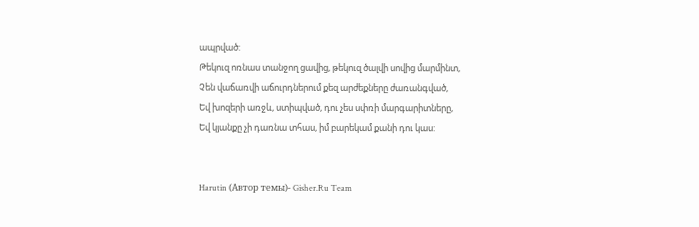ապրված:
Թեկուզ ոռնաս տանջող ցավից, թեկուզ ծալվի սովից մարմինտ,
Չեն վաճառվի աճուրդներում քեզ արժեքները ժառանգված,
Եվ խոզերի առջև, ստիպված, դու չես սփռի մարգարիտները,
Եվ կյանքը չի դառնա տհաս, իմ բարեկամ քանի դու կաս:


Harutin (Автор темы)- Gisher.Ru Team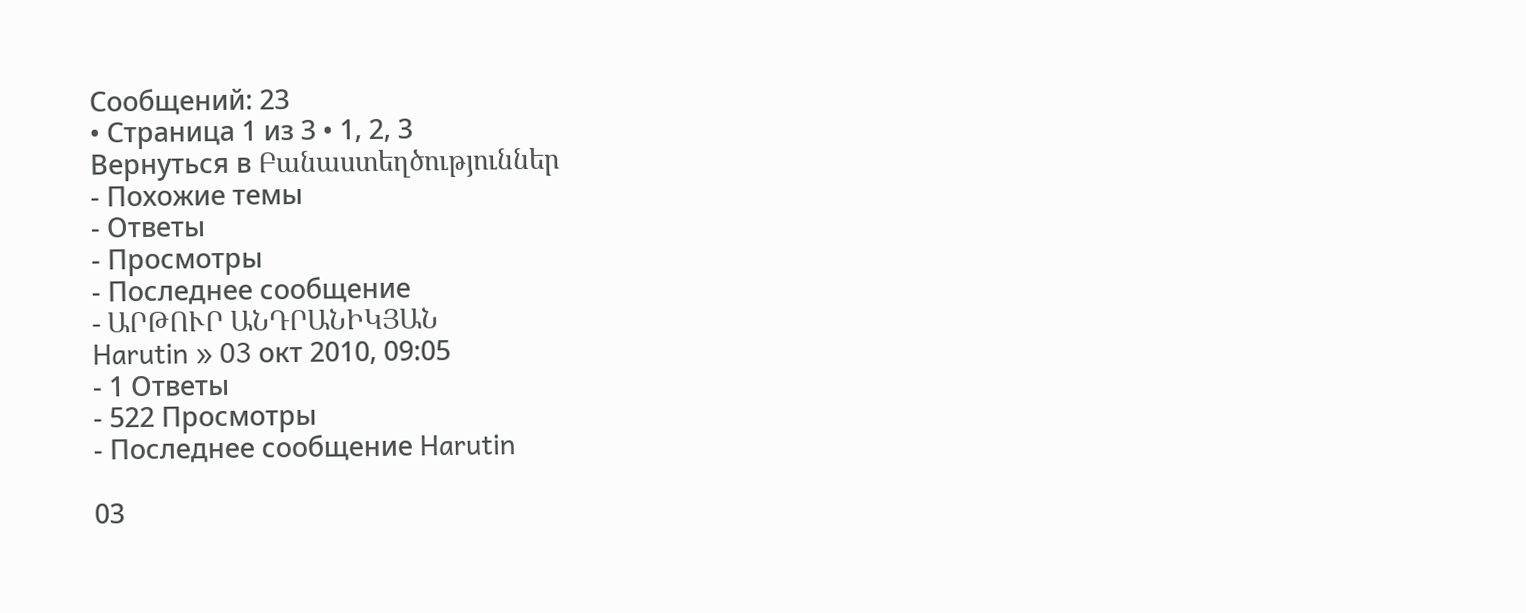Сообщений: 23
• Страница 1 из 3 • 1, 2, 3
Вернуться в Բանաստեղծություններ
- Похожие темы
- Ответы
- Просмотры
- Последнее сообщение
- ԱՐԹՈՒՐ ԱՆԴՐԱՆԻԿՅԱՆ
Harutin » 03 окт 2010, 09:05
- 1 Ответы
- 522 Просмотры
- Последнее сообщение Harutin

03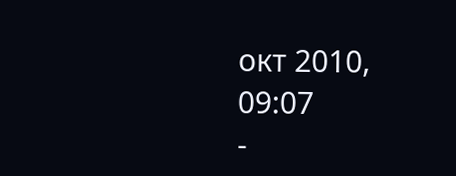окт 2010, 09:07
-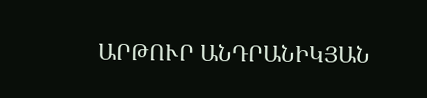ԱՐԹՈՒՐ ԱՆԴՐԱՆԻԿՅԱՆ